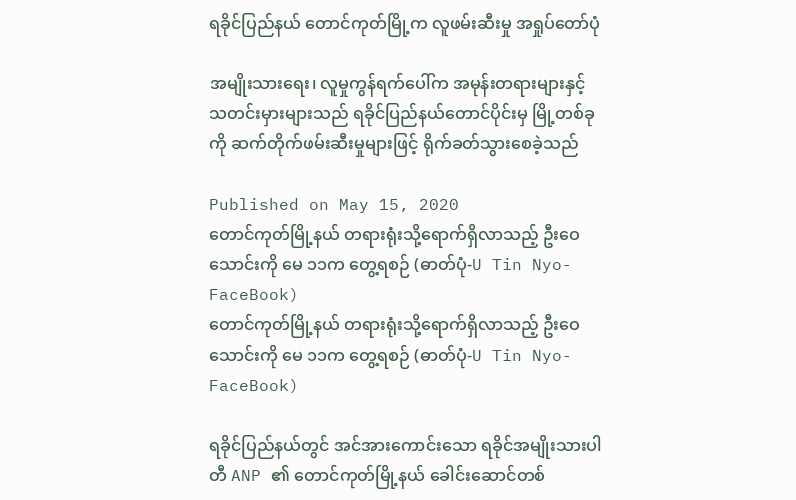ရခိုင်ပြည်နယ် တောင်ကုတ်မြို့က လူဖမ်းဆီးမှု အရှုပ်တော်ပုံ

အမျိုးသားရေး၊ လူမှုကွန်ရက်ပေါ်က အမုန်းတရားများနှင့် သတင်းမှားများသည် ရခိုင်ပြည်နယ်တောင်ပိုင်းမှ မြို့တစ်ခုကို ဆက်တိုက်ဖမ်းဆီးမှုများဖြင့် ရိုက်ခတ်သွားစေခဲ့သည်

Published on May 15, 2020
တောင်ကုတ်မြို့နယ် တရားရုံးသို့ရောက်ရှိလာသည့် ဦးဝေသောင်းကို မေ ၁၁က တွေ့ရစဉ် (ဓာတ်ပုံ-U Tin Nyo-FaceBook)
တောင်ကုတ်မြို့နယ် တရားရုံးသို့ရောက်ရှိလာသည့် ဦးဝေသောင်းကို မေ ၁၁က တွေ့ရစဉ် (ဓာတ်ပုံ-U Tin Nyo-FaceBook)

ရခိုင်ပြည်နယ်တွင် အင်အားကောင်းသော ရခိုင်အမျိုးသားပါတီ ANP ၏ တောင်ကုတ်မြို့နယ် ခေါင်းဆောင်တစ်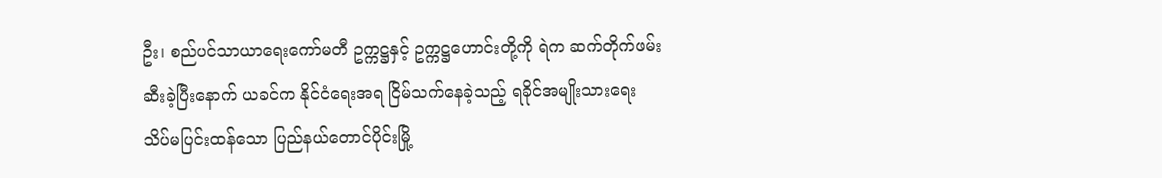ဦး၊ စည်ပင်သာယာရေးကော်မတီ ဥက္ကဋ္ဌနှင့် ဥက္ကဋ္ဌဟောင်းတို့ကို ရဲက ဆက်တိုက်ဖမ်းဆီးခဲ့ပြီးနောက် ယခင်က နိုင်ငံရေးအရ ငြိမ်သက်နေခဲ့သည့် ရခိုင်အမျိုးသားရေး သိပ်မပြင်းထန်သော ပြည်နယ်တောင်ပိုင်းမြို့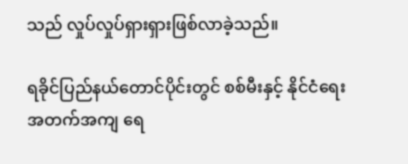သည် လှုပ်လှုပ်ရှားရှားဖြစ်လာခဲ့သည်။

ရခိုင်ပြည်နယ်တောင်ပိုင်းတွင် စစ်မီးနှင့် နိုင်ငံရေးအတက်အကျ ရေ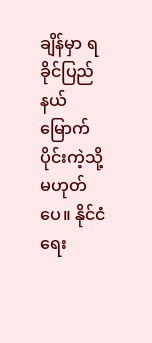ချိန်မှာ ရခိုင်ပြည်နယ် မြောက်ပိုင်းကဲ့သို့ မဟုတ်ပေ။ နိုင်ငံရေး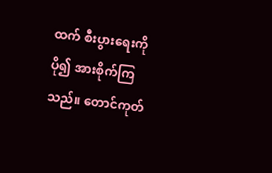ထက် စီးပွားရေးကို ပို၍ အားစိုက်ကြသည်။ တောင်ကုတ်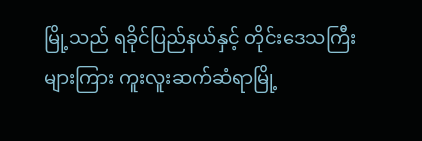မြို့သည် ရခိုင်ပြည်နယ်နှင့် တိုင်းဒေသကြီးများကြား ကူးလူးဆက်ဆံရာမြို့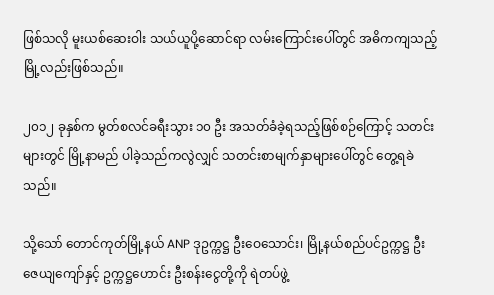ဖြစ်သလို မူးယစ်ဆေးဝါး သယ်ယူပို့ဆောင်ရာ လမ်းကြောင်းပေါ်တွင် အဓိကကျသည့် မြို့လည်းဖြစ်သည်။

၂၀၁၂ ခုနှစ်က မွတ်စလင်ခရီးသွား ၁၀ ဦး အသတ်ခံခဲ့ရသည့်ဖြစ်စဉ်ကြောင့် သတင်းများတွင် မြို့နာမည် ပါခဲ့သည်ကလွဲလျှင် သတင်းစာမျက်နှာများပေါ်တွင် တွေ့ရခဲသည်။

သို့သော် တောင်ကုတ်မြို့နယ် ANP ဒုဥက္ကဋ္ဌ ဦးဝေသောင်း၊ မြို့နယ်စည်ပင်ဥက္ကဋ္ဌ ဦးဇေယျကျော်နှင့် ဥက္ကဋ္ဌဟောင်း ဦးစန်းငွေတို့ကို ရဲတပ်ဖွဲ့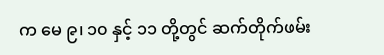က မေ ၉၊ ၁၀ နှင့် ၁၁ တို့တွင် ဆက်တိုက်ဖမ်း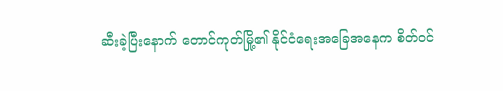ဆီးခဲ့ပြီးနောက် တောင်ကုတ်မြို့၏ နိုင်ငံရေးအခြေအနေက စိတ်ဝင်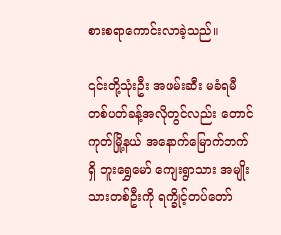စားစရာကောင်းလာခဲ့သည်။

၎င်းတို့သုံးဦး အဖမ်းဆီး မခံရမီ တစ်ပတ်ခန့်အလိုတွင်လည်း တောင်ကုတ်မြို့နယ် အနောက်မြောက်ဘက်ရှိ ဘူးရွှေမော် ကျေးရွာသား အမျိုးသားတစ်ဦးကို ရက္ခိုင့်တပ်တော်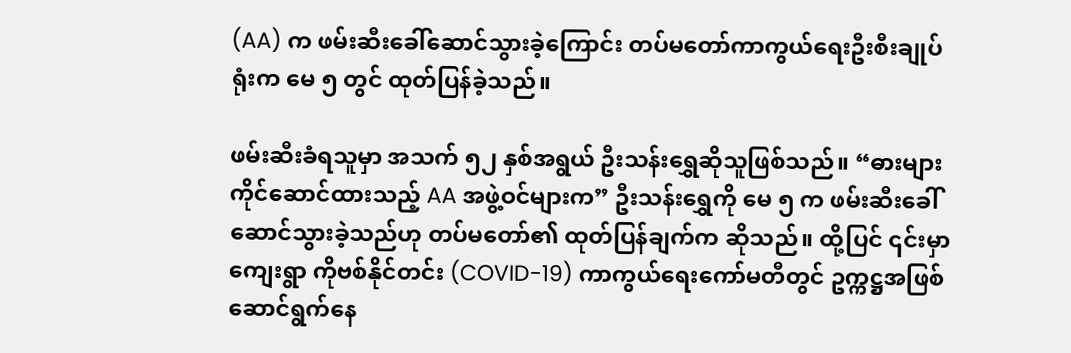(AA) က ဖမ်းဆီးခေါ်ဆောင်သွားခဲ့ကြောင်း တပ်မတော်ကာကွယ်ရေးဦးစီးချုပ်ရုံးက မေ ၅ တွင် ထုတ်ပြန်ခဲ့သည်။

ဖမ်းဆီးခံရသူမှာ အသက် ၅၂ နှစ်အရွယ် ဦးသန်းရွှေဆိုသူဖြစ်သည်။ “ဓားများ ကိုင်ဆောင်ထားသည့် AA အဖွဲ့ဝင်များက” ဦးသန်းရွှေကို မေ ၅ က ဖမ်းဆီးခေါ်ဆောင်သွားခဲ့သည်ဟု တပ်မတော်၏ ထုတ်ပြန်ချက်က ဆိုသည်။ ထို့ပြင် ၎င်းမှာ ကျေးရွာ ကိုဗစ်နိုင်တင်း (COVID-19) ကာကွယ်ရေးကော်မတီတွင် ဥက္ကဋ္ဌအဖြစ် ဆောင်ရွက်နေ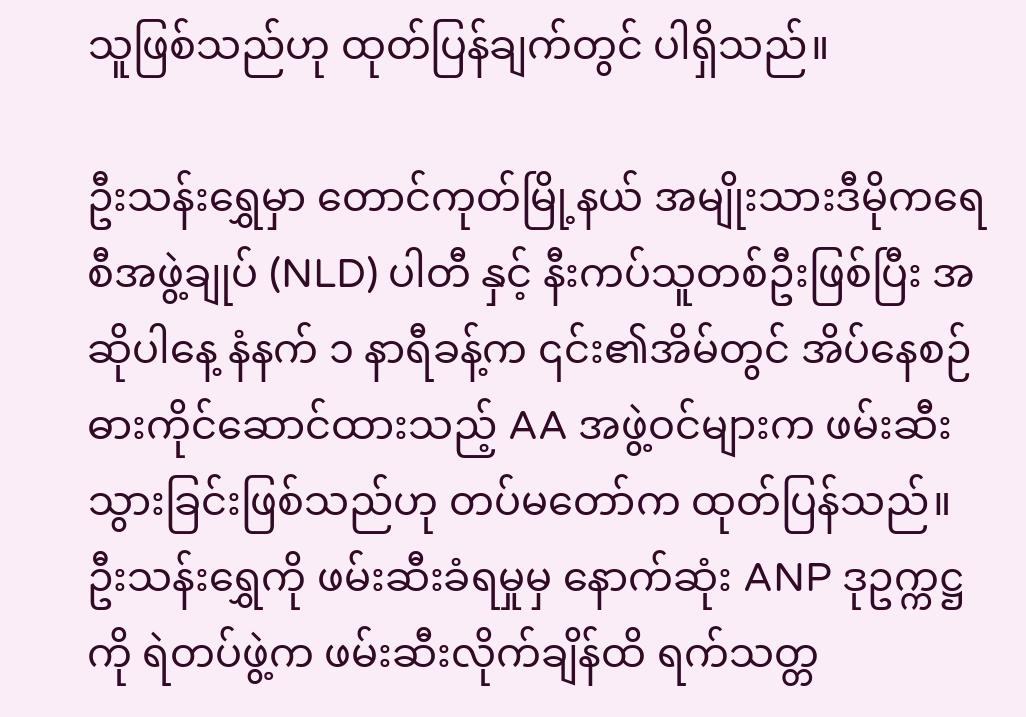သူဖြစ်သည်ဟု ထုတ်ပြန်ချက်တွင် ပါရှိသည်။

ဦးသန်းရွှေမှာ တောင်ကုတ်မြို့နယ် အမျိုးသားဒီမိုကရေစီအဖွဲ့ချုပ် (NLD) ပါတီ နှင့် နီးကပ်သူတစ်ဦးဖြစ်ပြီး အဆိုပါနေ့ နံနက် ၁ နာရီခန့်က ၎င်း၏အိမ်တွင် အိပ်နေစဉ် ဓားကိုင်ဆောင်ထားသည့် AA အဖွဲ့ဝင်များက ဖမ်းဆီးသွားခြင်းဖြစ်သည်ဟု တပ်မတော်က ထုတ်ပြန်သည်။ ဦးသန်းရွှေကို ဖမ်းဆီးခံရမှုမှ နောက်ဆုံး ANP ဒုဥက္ကဋ္ဌကို ရဲတပ်ဖွဲ့က ဖမ်းဆီးလိုက်ချိန်ထိ ရက်သတ္တ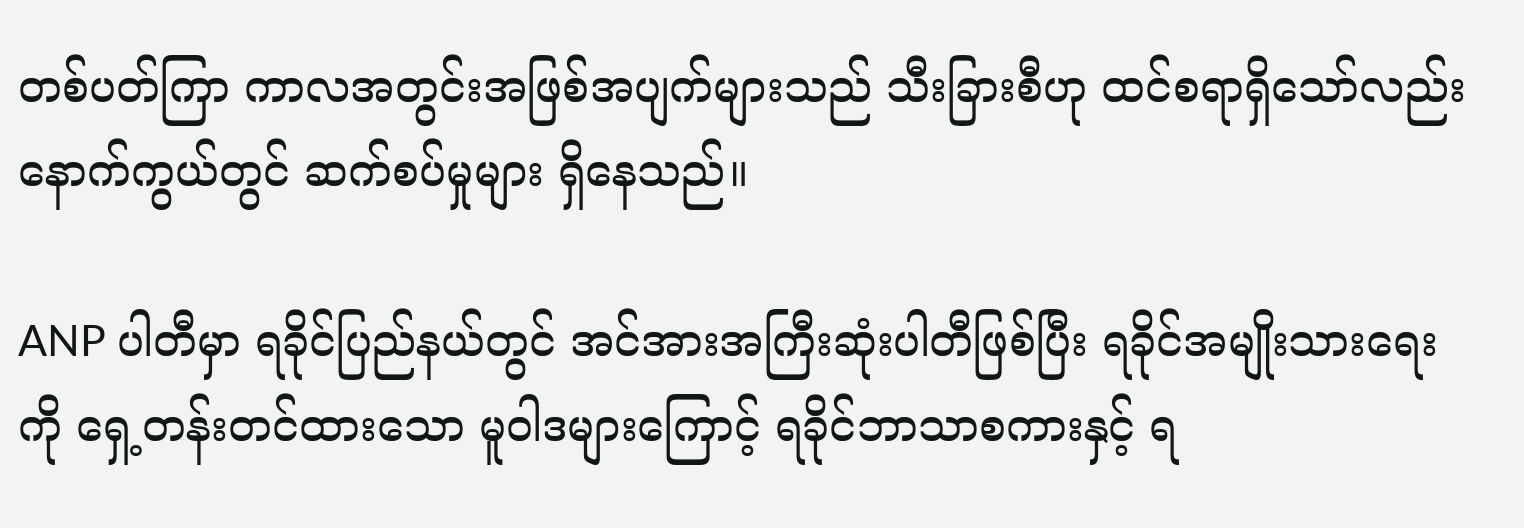တစ်ပတ်ကြာ ကာလအတွင်းအဖြစ်အပျက်များသည် သီးခြားစီဟု ထင်စရာရှိသော်လည်း နောက်ကွယ်တွင် ဆက်စပ်မှုများ ရှိနေသည်။

ANP ပါတီမှာ ရခိုင်ပြည်နယ်တွင် အင်အားအကြီးဆုံးပါတီဖြစ်ပြီး ရခိုင်အမျိုးသားရေးကို ရှေ့တန်းတင်ထားသော မူဝါဒများကြောင့် ရခိုင်ဘာသာစကားနှင့် ရ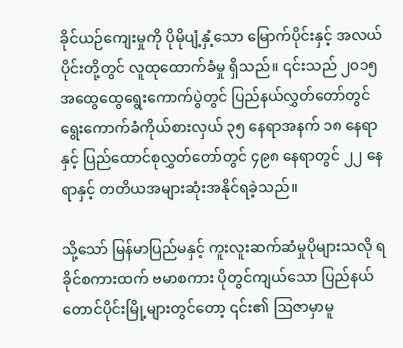ခိုင်ယဉ်ကျေးမှုကို ပိုမိုပျံ့နှံ့သော မြောက်ပိုင်းနှင့် အလယ်ပိုင်းတို့တွင် လူထုထောက်ခံမှု ရှိသည်။ ၎င်းသည် ၂၀၁၅ အထွေထွေရွေးကောက်ပွဲတွင် ပြည်နယ်လွှတ်တော်တွင် ရွေးကောက်ခံကိုယ်စားလှယ် ၃၅ နေရာအနက် ၁၈ နေရာနှင့် ပြည်ထောင်စုလွှတ်တော်တွင် ၄၉၈ နေရာတွင် ၂၂ နေရာနှင့် တတိယအများဆုံးအနိုင်ရခဲ့သည်။

သို့သော် မြန်မာပြည်မနှင့် ကူးလူးဆက်ဆံမှုပိုများသလို ရခိုင်စကားထက် ဗမာစကား ပိုတွင်ကျယ်သော ပြည်နယ်တောင်ပိုင်းမြို့များတွင်တော့ ၎င်း၏ ဩဇာမှာမူ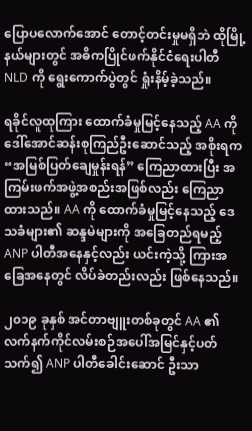ပြောပလောက်အောင် တောင့်တင်းမှုမရှိဘဲ ထိုမြို့နယ်များတွင် အဓိကပြိုင်ဖက်နိုင်ငံရေးပါတီ NLD ကို ရွေးကောက်ပွဲတွင် ရှုံးနိမ့်ခဲ့သည်။

ရခိုင်လူထုကြား ထောက်ခံမှုမြင့်နေသည့် AA ကို ဒေါ်အောင်ဆန်းစုကြည်ဦးဆောင်သည့် အစိုးရက “အမြစ်ပြတ်ချေမှုန်းရန်” ကြေညာထားပြီး အကြမ်းဖက်အဖွဲ့အစည်းအဖြစ်လည်း ကြေညာထားသည်။ AA ကို ထောက်ခံမှုမြင့်နေသည့် ဒေသခံများ၏ ဆန္ဒမဲများကို အခြေတည်ရမည့် ANP ပါတီအနေနှင့်လည်း ယင်းကဲ့သို့ ကြားအခြေအနေတွင် လိပ်ခဲတည်းလည်း ဖြစ်နေသည်။

၂၀၁၉ ခုနှစ် အင်တာဗျူးတစ်ခုတွင် AA ၏ လက်နက်ကိုင်လမ်းစဉ်အပေါ်အမြင်နှင့်ပတ်သက်၍ ANP ပါတီခေါင်းဆောင် ဦးသာ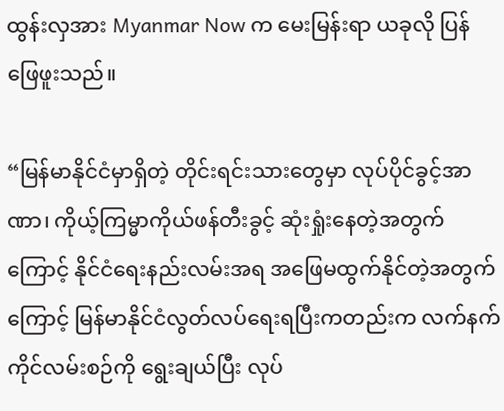ထွန်းလှအား Myanmar Now က မေးမြန်းရာ ယခုလို ပြန်ဖြေဖူးသည်။

“မြန်မာနိုင်ငံမှာရှိတဲ့ တိုင်းရင်းသားတွေမှာ လုပ်ပိုင်ခွင့်အာဏာ၊ ကိုယ့်ကြမ္မာကိုယ်ဖန်တီးခွင့် ဆုံးရှုံးနေတဲ့အတွက်ကြောင့် နိုင်ငံရေးနည်းလမ်းအရ အဖြေမထွက်နိုင်တဲ့အတွက်ကြောင့် မြန်မာနိုင်ငံလွတ်လပ်ရေးရပြီးကတည်းက လက်နက်ကိုင်လမ်းစဉ်ကို ရွေးချယ်ပြီး လုပ်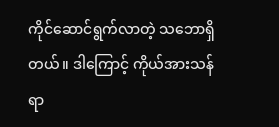ကိုင်ဆောင်ရွက်လာတဲ့ သဘောရှိတယ်။ ဒါကြောင့် ကိုယ်အားသန်ရာ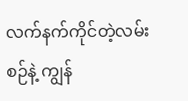လက်နက်ကိုင်တဲ့လမ်းစဉ်နဲ့ ကျွန်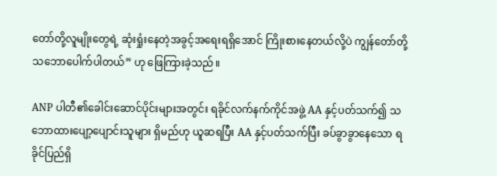တော်တို့လူမျိုးတွေရဲ့ ဆုံးရှုံးနေတဲ့အခွင့်အရေးရရှိအောင် ကြိုးစားနေတယ်လို့ပဲ ကျွန်တော်တို့ သဘောပေါက်ပါတယ်” ဟု ဖြေကြားခဲ့သည်။

ANP ပါတီ၏ခေါင်းဆောင်ပိုင်းများအတွင်း ရခိုင်လက်နက်ကိုင်အဖွဲ့ AA နှင့်ပတ်သက်၍ သဘောထားပျော့ပျောင်းသူများ ရှိမည်ဟု ယူဆရပြီး AA နှင့်ပတ်သက်ပြီး ခပ်ခွာခွာနေသော ရခိုင်ပြည်ရှိ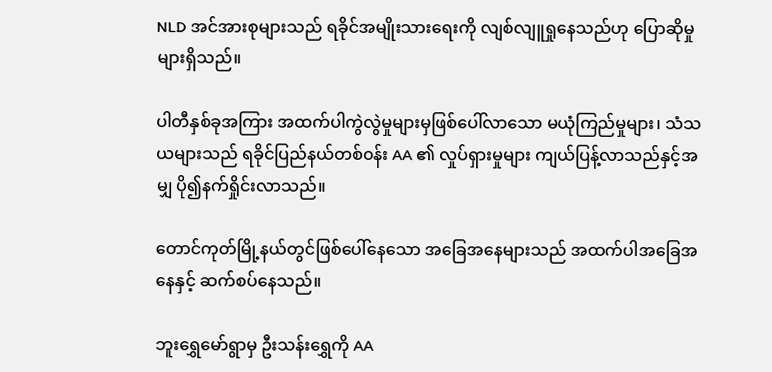NLD အင်အားစုများသည် ရခိုင်အမျိုးသားရေးကို လျစ်လျူရှုနေသည်ဟု ပြောဆိုမှုများရှိသည်။

ပါတီနှစ်ခုအကြား အထက်ပါကွဲလွဲမှုများမှဖြစ်ပေါ်လာသော မယုံကြည်မှုများ၊ သံသယများသည် ရခိုင်ပြည်နယ်တစ်၀န်း AA ၏ လှုပ်ရှားမှုများ ကျယ်ပြန့်လာသည်နှင့်အမျှ ပို၍နက်ရှိုင်းလာသည်။

တောင်ကုတ်မြို့နယ်တွင်ဖြစ်ပေါ်နေသော အခြေအနေများသည် အထက်ပါအခြေအနေနှင့် ဆက်စပ်နေသည်။

ဘူးရွှေမော်ရွာမှ ဦးသန်းရွှေကို AA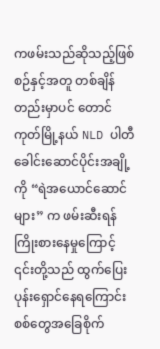ကဖမ်းသည်ဆိုသည့်ဖြစ်စဉ်နှင့်အတူ တစ်ချိန်တည်းမှာပင် တောင်ကုတ်မြို့နယ် NLD ပါတီခေါင်းဆောင်ပိုင်းအချို့ကို “ရဲအယောင်ဆောင်များ” က ဖမ်းဆီးရန်ကြိုးစားနေမှုကြောင့် ၎င်းတို့သည် ထွက်ပြေးပုန်းရှောင်နေရကြောင်း စစ်တွေအခြေစိုက်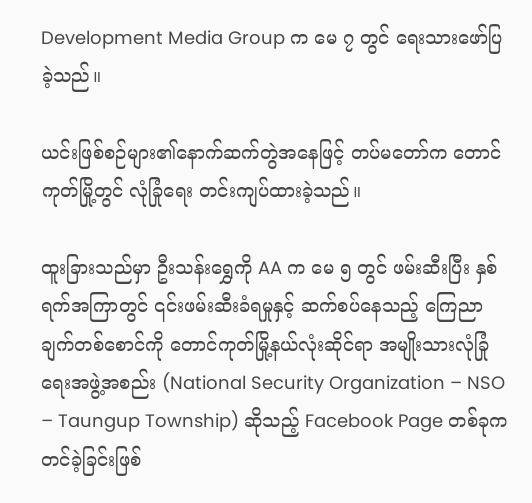Development Media Group က မေ ၇ တွင် ရေးသားဖော်ပြခဲ့သည်။

ယင်းဖြစ်စဉ်များ၏နောက်ဆက်တွဲအနေဖြင့် တပ်မတော်က တောင်ကုတ်မြို့တွင် လုံခြုံရေး တင်းကျပ်ထားခဲ့သည်။

ထူးခြားသည်မှာ ဦးသန်းရွှေကို AA က မေ ၅ တွင် ဖမ်းဆီးပြီး နှစ်ရက်အကြာတွင် ၎င်းဖမ်းဆီးခံရမှုနှင့် ဆက်စပ်နေသည့် ကြေညာချက်တစ်စောင်ကို တောင်ကုတ်မြို့နယ်လုံးဆိုင်ရာ အမျိုးသားလုံခြုံရေးအဖွဲ့အစည်း (National Security Organization – NSO – Taungup Township) ဆိုသည့် Facebook Page တစ်ခုက တင်ခဲ့ခြင်းဖြစ်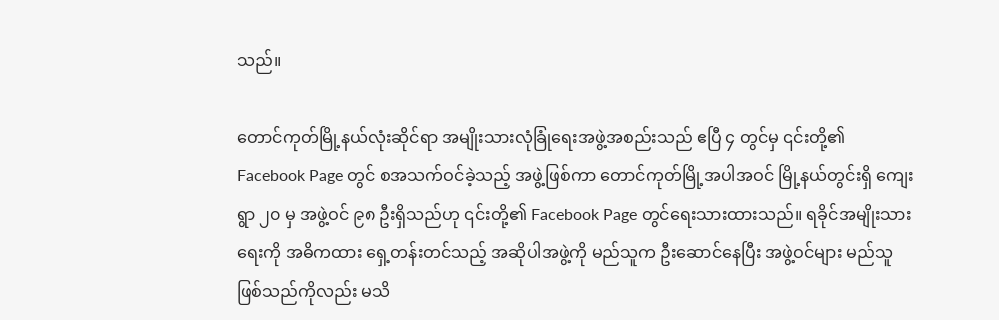သည်။

တောင်ကုတ်မြို့နယ်လုံးဆိုင်ရာ အမျိုးသားလုံခြုံရေးအဖွဲ့အစည်းသည် ဧပြီ ၄ တွင်မှ ၎င်းတို့၏ Facebook Page တွင် စအသက်ဝင်ခဲ့သည့် အဖွဲ့ဖြစ်ကာ တောင်ကုတ်မြို့အပါအဝင် မြို့နယ်တွင်းရှိ ကျေးရွာ ၂၀ မှ အဖွဲ့ဝင် ၉၈ ဦးရှိသည်ဟု ၎င်းတို့၏ Facebook Page တွင်ရေးသားထားသည်။ ရခိုင်အမျိုးသားရေးကို အဓိကထား ရှေ့တန်းတင်သည့် အဆိုပါအဖွဲ့ကို မည်သူက ဦးဆောင်နေပြီး အဖွဲ့ဝင်များ မည်သူဖြစ်သည်ကိုလည်း မသိ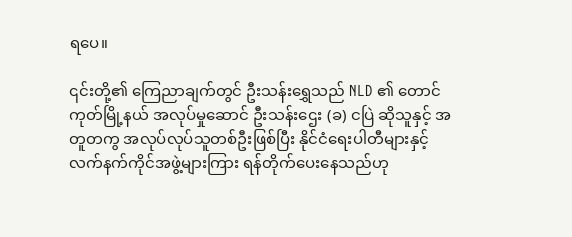ရပေ။

၎င်းတို့၏ ကြေညာချက်တွင် ဦးသန်းရွှေသည် NLD ၏ တောင်ကုတ်မြို့နယ် အလုပ်မှုဆောင် ဦးသန်းဌေး (ခ) ငပြဲ ဆိုသူနှင့် အတူတကွ အလုပ်လုပ်သူတစ်ဦးဖြစ်ပြီး နိုင်ငံရေးပါတီများနှင့် လက်နက်ကိုင်အဖွဲ့များကြား ရန်တိုက်ပေးနေသည်ဟု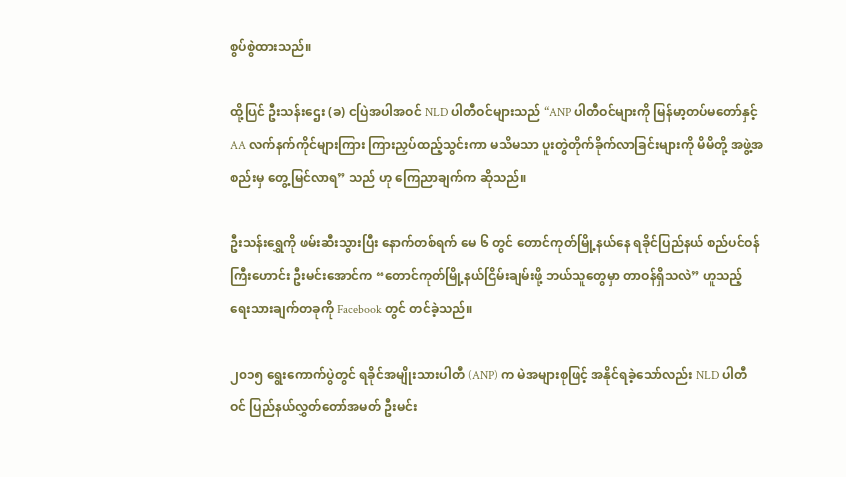စွပ်စွဲထားသည်။

ထို့ပြင် ဦးသန်းဌေး (ခ) ငပြဲအပါအဝင် NLD ပါတီဝင်များသည် “ANP ပါတီဝင်များကို မြန်မာ့တပ်မတော်နှင့် AA လက်နက်ကိုင်များကြား ကြားညှပ်ထည့်သွင်းကာ မသိမသာ ပူးတွဲတိုက်ခိုက်လာခြင်းများကို မိမိတို့ အဖွဲ့အစည်းမှ တွေ့မြင်လာရ” သည် ဟု ကြေညာချက်က ဆိုသည်။

ဦးသန်းရွှေကို ဖမ်းဆီးသွားပြီး နောက်တစ်ရက် မေ ၆ တွင် တောင်ကုတ်မြို့နယ်နေ ရခိုင်ပြည်နယ် စည်ပင်ဝန်ကြီးဟောင်း ဦးမင်းအောင်က “တောင်ကုတ်မြို့နယ်ငြိမ်းချမ်းဖို့ ဘယ်သူတွေမှာ တာဝန်ရှိသလဲ” ဟူသည့် ရေးသားချက်တခုကို Facebook တွင် တင်ခဲ့သည်။

၂၀၁၅ ရွေးကောက်ပွဲတွင် ရခိုင်အမျိုးသားပါတီ (ANP) က မဲအများစုဖြင့် အနိုင်ရခဲ့သော်လည်း NLD ပါတီဝင် ပြည်နယ်လွှတ်တော်အမတ် ဦးမင်း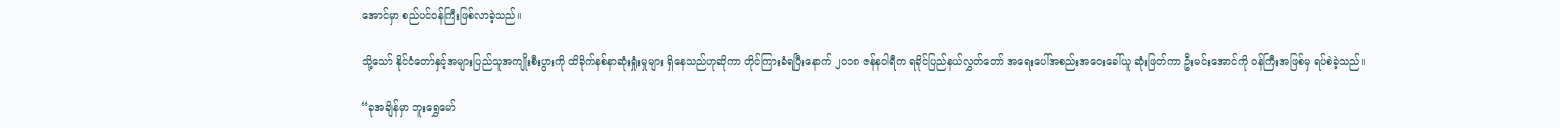အောင်မှာ စည်ပင်ဝန်ကြီးဖြစ်လာခဲ့သည်။

သို့သော် နိုင်ငံတော်နှင့်အများပြည်သူအကျိုးစီးပွားကို ထိခိုက်နစ်နာဆုံးရှုံးမှုများ ရှိနေသည်ဟုဆိုကာ တိုင်ကြားခံရပြီးနောက် ၂၀၁၈ ဇန်နဝါရီက ရခိုင်ပြည်နယ်လွှတ်တော် အရေးပေါ်အစည်းအဝေးခေါ်ယူ ဆုံးဖြတ်ကာ ဦးမင်းအောင်ကို ဝန်ကြီးအဖြစ်မှ ရပ်စဲခဲ့သည်။

“ခုအချိန်မှာ ဘူးရွှေမော်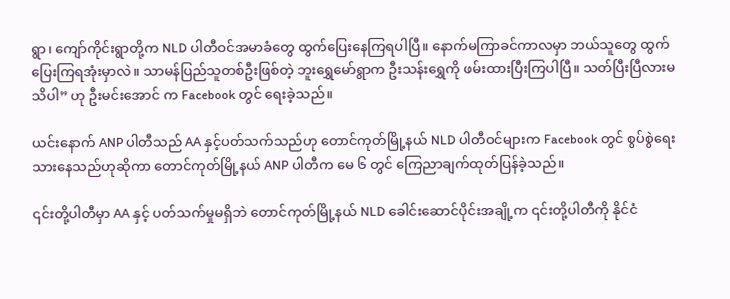ရွာ၊ ကျော်ကိုင်းရွာတို့က NLD ပါတီဝင်အမာခံတွေ ထွက်ပြေးနေကြရပါပြီ။ နောက်မကြာခင်ကာလမှာ ဘယ်သူတွေ ထွက်ပြေးကြရအုံးမှာလဲ။ သာမန်ပြည်သူတစ်ဦးဖြစ်တဲ့ ဘူးရွှေမော်ရွာက ဦးသန်းရွှေကို ဖမ်းထားပြီးကြပါပြီ။ သတ်ပြီးပြီလားမသိပါ” ဟု ဦးမင်းအောင် က Facebook တွင် ရေးခဲ့သည်။

ယင်းနောက် ANP ပါတီသည် AA နှင့်ပတ်သက်သည်ဟု တောင်ကုတ်မြို့နယ် NLD ပါတီဝင်များက Facebook တွင် စွပ်စွဲရေးသားနေသည်ဟုဆိုကာ တောင်ကုတ်မြို့နယ် ANP ပါတီက မေ ၆ တွင် ကြေညာချက်ထုတ်ပြန်ခဲ့သည်။

၎င်းတို့ပါတီမှာ AA နှင့် ပတ်သက်မှုမရှိဘဲ တောင်ကုတ်မြို့နယ် NLD ခေါင်းဆောင်ပိုင်းအချို့က ၎င်းတို့ပါတီကို နိုင်ငံ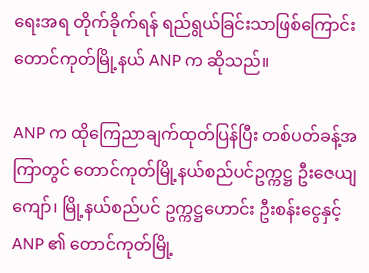ရေးအရ တိုက်ခိုက်ရန် ရည်ရွယ်ခြင်းသာဖြစ်ကြောင်း တောင်ကုတ်မြို့နယ် ANP က ဆိုသည်။

ANP က ထိုကြေညာချက်ထုတ်ပြန်ပြီး တစ်ပတ်ခန့်အကြာတွင် တောင်ကုတ်မြို့နယ်စည်ပင်ဥက္ကဋ္ဌ ဦးဇေယျကျော်၊ မြို့နယ်စည်ပင် ဥက္ကဋ္ဌဟောင်း ဦးစန်းငွေနှင့် ANP ၏ တောင်ကုတ်မြို့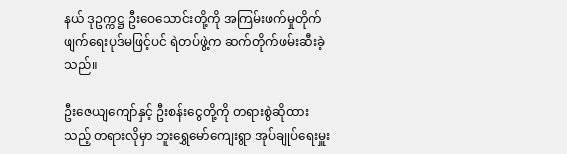နယ် ဒုဥက္ကဋ္ဌ ဦးဝေသောင်းတို့ကို အကြမ်းဖက်မှုတိုက်ဖျက်ရေးပုဒ်မဖြင့်ပင် ရဲတပ်ဖွဲ့က ဆက်တိုက်ဖမ်းဆီးခဲ့သည်။

ဦးဇေယျကျော်နှင့် ဦးစန်းငွေတို့ကို တရားစွဲဆိုထားသည့် တရားလိုမှာ ဘူးရွှေမော်ကျေးရွာ အုပ်ချုပ်ရေးမှူး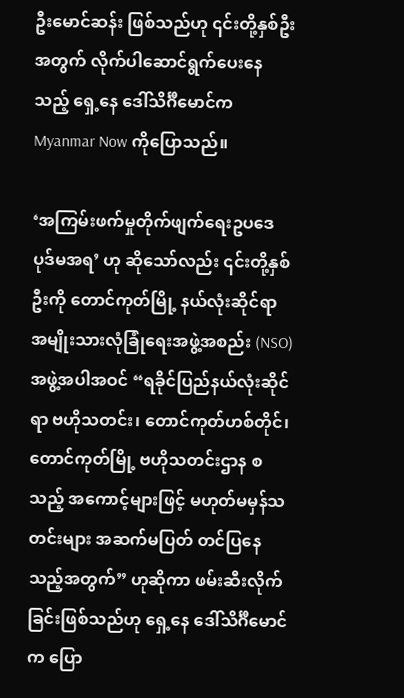ဦးမောင်ဆန်း ဖြစ်သည်ဟု ၎င်းတို့နှစ်ဦးအတွက် လိုက်ပါဆောင်ရွက်ပေးနေသည့် ရှေ့နေ ဒေါ်သိင်္ဂီမောင်က Myanmar Now ကိုပြောသည်။

‘အကြမ်းဖက်မှုတိုက်ဖျက်ရေးဥပဒေပုဒ်မအရ’ ဟု ဆိုသော်လည်း ၎င်းတို့နှစ်ဦးကို တောင်ကုတ်မြို့ နယ်လုံးဆိုင်ရာ အမျိုးသားလုံခြုံရေးအဖွဲ့အစည်း (NSO) အဖွဲ့အပါအဝင် “ရခိုင်ပြည်နယ်လုံးဆိုင်ရာ ဗဟိုသတင်း၊ တောင်ကုတ်ဟစ်တိုင်၊ တောင်ကုတ်မြို့ ဗဟိုသတင်းဌာန စသည့် အကောင့်များဖြင့် မဟုတ်မမှန်သတင်းများ အဆက်မပြတ် တင်ပြနေသည့်အတွက်” ဟုဆိုကာ ဖမ်းဆီးလိုက်ခြင်းဖြစ်သည်ဟု ရှေ့နေ ဒေါ်သိင်္ဂီမောင်က ပြော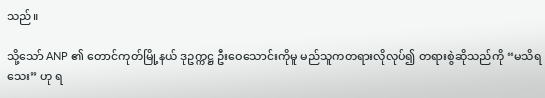သည်။

သို့သော် ANP ၏ တောင်ကုတ်မြို့နယ် ဒုဥက္ကဋ္ဌ ဦးဝေသောင်းကိုမူ မည်သူကတရားလိုလုပ်၍ တရားစွဲဆိုသည်ကို “မသိရသေး” ဟု ရ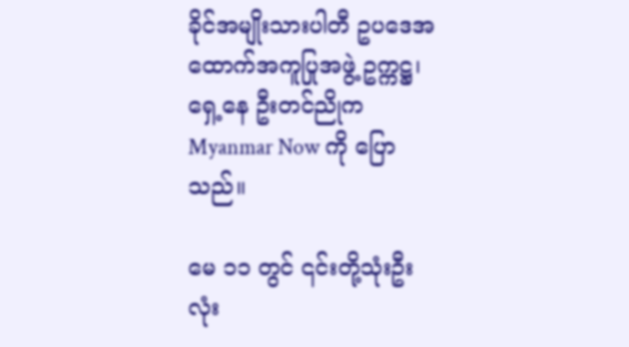ခိုင်အမျိုးသားပါတီ ဥပဒေအထောက်အကူပြုအဖွဲ့ ဥက္ကဋ္ဌ၊ ရှေ့နေ ဦးတင်ညိုက Myanmar Now ကို ပြောသည်။

မေ ၁၁ တွင် ၎င်းတို့သုံးဦးလုံး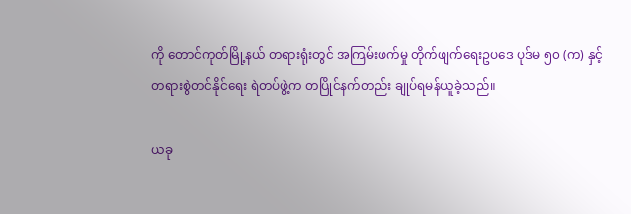ကို တောင်ကုတ်မြို့နယ် တရားရုံးတွင် အကြမ်းဖက်မှု တိုက်ဖျက်ရေးဥပဒေ ပုဒ်မ ၅၀ (က) နှင့် တရားစွဲတင်နိုင်ရေး ရဲတပ်ဖွဲ့က တပြိုင်နက်တည်း ချုပ်ရမန်ယူခဲ့သည်။

ယခု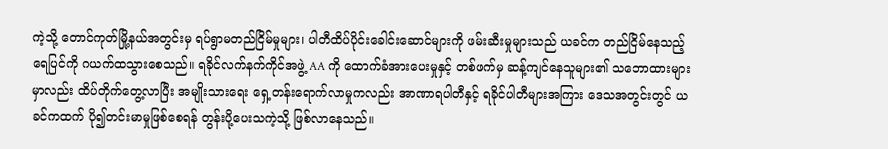ကဲ့သို့ တောင်ကုတ်မြို့နယ်အတွင်းမှ ရပ်ရွာမတည်ငြိမ်မှုများ၊ ပါတီထိပ်ပိုင်းခေါင်းဆောင်များကို ဖမ်းဆီးမှုများသည် ယခင်က တည်ငြိမ်နေသည့်ရေပြင်ကို ဂယက်ထသွားစေသည်။ ရခိုင်လက်နက်ကိုင်အဖွဲ့ AA ကို ထောက်ခံအားပေးမှုနှင့် တစ်ဖက်မှ ဆန့်ကျင်နေသူများ၏ သဘောထားများမှာလည်း ထိပ်တိုက်တွေ့လာပြီး အမျိုးသားရေး ရှေ့တန်းရောက်လာမှုကလည်း အာဏာရပါတီနှင့် ရခိုင်ပါတီများအကြား ဒေသအတွင်းတွင် ယခင်ကထက် ပို၍တင်းမာမှုဖြစ်စေရန် တွန်းပို့ပေးသကဲ့သို့ ဖြစ်လာနေသည်။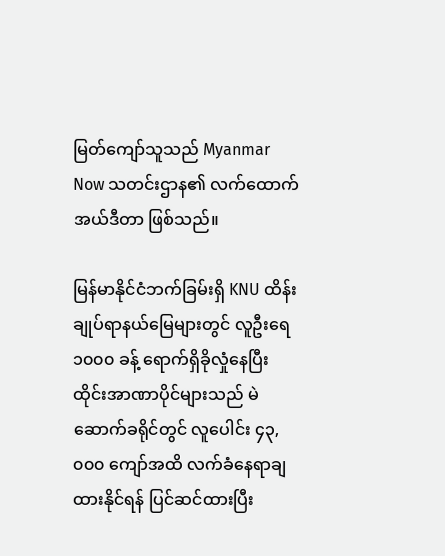မြတ်ကျော်သူသည် Myanmar Now သတင်းဌာန၏ လက်ထောက်အယ်ဒီတာ ဖြစ်သည်။

မြန်မာနိုင်ငံဘက်ခြမ်းရှိ KNU ထိန်းချုပ်ရာနယ်မြေများတွင် လူဦးရေ ၁၀၀၀ ခန့် ရောက်ရှိခိုလှုံနေပြီး  ထိုင်းအာဏာပိုင်များသည် မဲဆောက်ခရိုင်တွင် လူပေါင်း ၄၃,၀၀၀ ကျော်အထိ လက်ခံနေရာချထားနိုင်ရန် ပြင်ဆင်ထားပြီး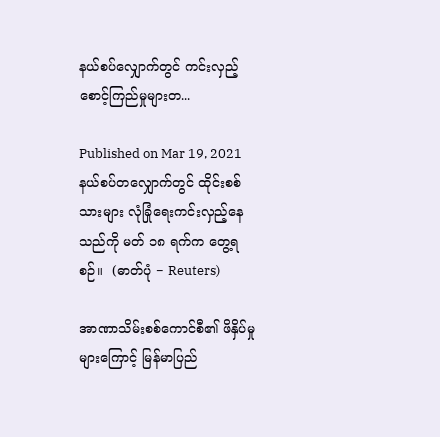နယ်စပ်လျှောက်တွင် ကင်းလှည့်စောင့်ကြည်မှုများတ...

Published on Mar 19, 2021
နယ်စပ်တလျှောက်တွင် ထိုင်းစစ်သားများ လုံခြုံရေးကင်းလှည့်နေသည်ကို မတ် ၁၈ ရက်က တွေ့ရစဉ်။  (ဓာတ်ပုံ − Reuters)

အာဏာသိမ်းစစ်ကောင်စီ၏ ဖိနှိပ်မှုများကြောင့် မြန်မာပြည်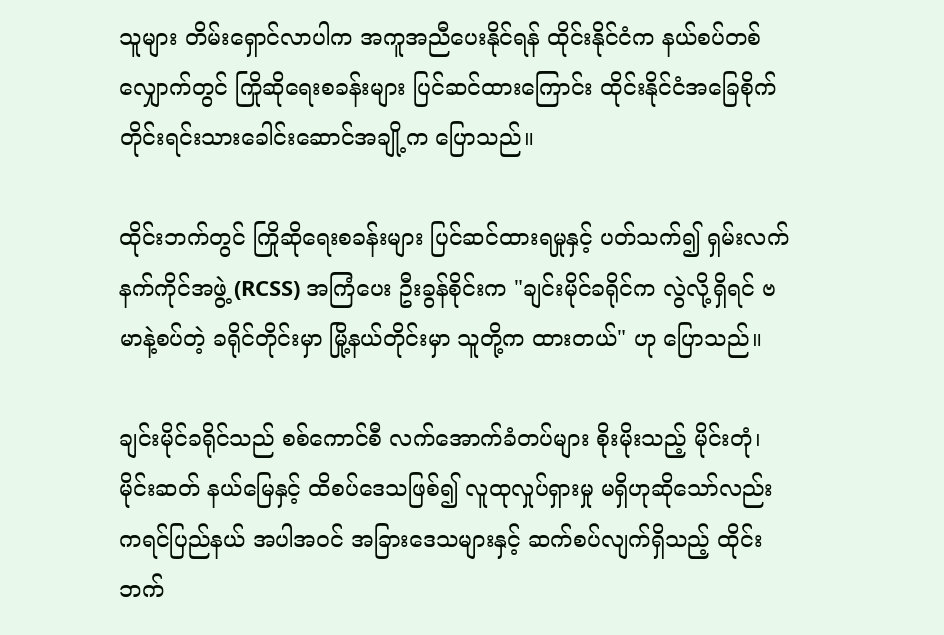သူများ တိမ်းရှောင်လာပါက အကူအညီပေးနိုင်ရန် ထိုင်းနိုင်ငံက နယ်စပ်တစ်လျှောက်တွင် ကြိုဆိုရေးစခန်းများ ပြင်ဆင်ထားကြောင်း ထိုင်းနိုင်ငံအခြေစိုက် တိုင်းရင်းသားခေါင်းဆောင်အချို့က ပြောသည်။

ထိုင်းဘက်တွင် ကြိုဆိုရေးစခန်းများ ပြင်ဆင်ထားရမှုနှင့် ပတ်သက်၍ ရှမ်းလက်နက်ကိုင်အဖွဲ့ (RCSS) အကြံပေး ဦးခွန်စိုင်းက "ချင်းမိုင်ခရိုင်က လွဲလို့ရှိရင် ဗမာနဲ့စပ်တဲ့ ခရိုင်တိုင်းမှာ မြို့နယ်တိုင်းမှာ သူတို့က ထားတယ်" ဟု ပြောသည်။

ချင်းမိုင်ခရိုင်သည် စစ်ကောင်စီ လက်အောက်ခံတပ်များ စိုးမိုးသည့် မိုင်းတုံ၊ မိုင်းဆတ် နယ်မြေနှင့် ထိစပ်ဒေသဖြစ်၍ လူထုလှုပ်ရှားမှု မရှိဟုဆိုသော်လည်း ကရင်ပြည်နယ် အပါအဝင် အခြားဒေသများနှင့် ဆက်စပ်လျက်ရှိသည့် ထိုင်းဘက်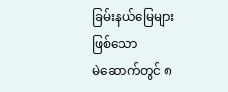ခြမ်းနယ်မြေများဖြစ်သော မဲ‌ဆောက်တွင် ၈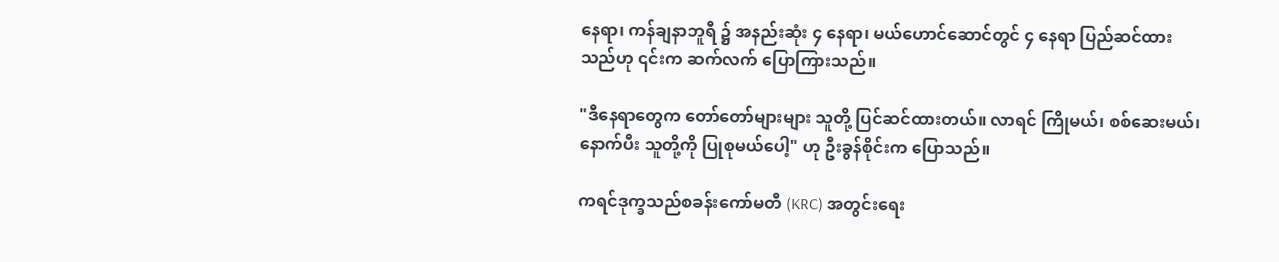နေရာ၊ ကန်ချနာဘူရီ ၌ အနည်းဆုံး ၄ နေရာ၊ မယ်ဟောင်ဆောင်တွင် ၄ နေရာ ပြည်ဆင်ထားသည်ဟု ၎င်းက ဆက်လက် ပြောကြားသည်။

"ဒီနေရာတွေက တော်တော်များများ သူတို့ ပြင်ဆင်ထားတယ်။ လာရင် ကြိုမယ်၊ စစ်ဆေးမယ်၊ နောက်ပီး သူတို့ကို ပြုစုမယ်ပေါ့" ဟု ဦးခွန်စိုင်းက ပြောသည်။

ကရင်ဒုက္ခသည်စခန်းကော်မတီ (KRC) အတွင်းရေး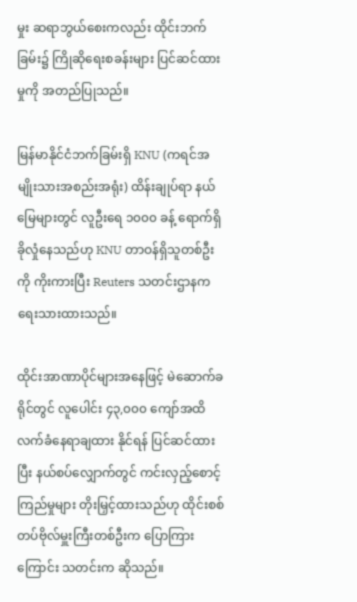မှုး ဆရာဘွယ်စေးကလည်း ထိုင်းဘက်ခြမ်း၌ ကြိုဆိုရေးစခန်းများ ပြင်ဆင်ထားမှုကို အတည်ပြုသည်။

မြန်မာနိုင်ငံဘက်ခြမ်းရှိ KNU (ကရင်အမျိုးသားအစည်းအရုံး) ထိန်းချုပ်ရာ နယ်မြေများတွင် လူဦးရေ ၁၀၀၀ ခန့် ရောက်ရှိခိုလှုံနေသည်ဟု KNU တာဝန်ရှိသူတစ်ဦးကို ကိုးကားပြီး Reuters သတင်းဌာနက ရေးသားထားသည်။

ထိုင်းအာဏာပိုင်များအနေဖြင့် မဲဆောက်ခရိုင်တွင် လူပေါင်း ၄၃,၀၀၀ ကျော်အထိ လက်ခံနေရာချထား နိုင်ရန် ပြင်ဆင်ထားပြီး နယ်စပ်လျှောက်တွင် ကင်းလှည့်စောင့်ကြည်မှုများ တိုးမြှင့်ထားသည်ဟု ထိုင်းစစ်တပ်ဗိုလ်မှူးကြီးတစ်ဦးက ပြောကြားကြောင်း သတင်းက ဆိုသည်။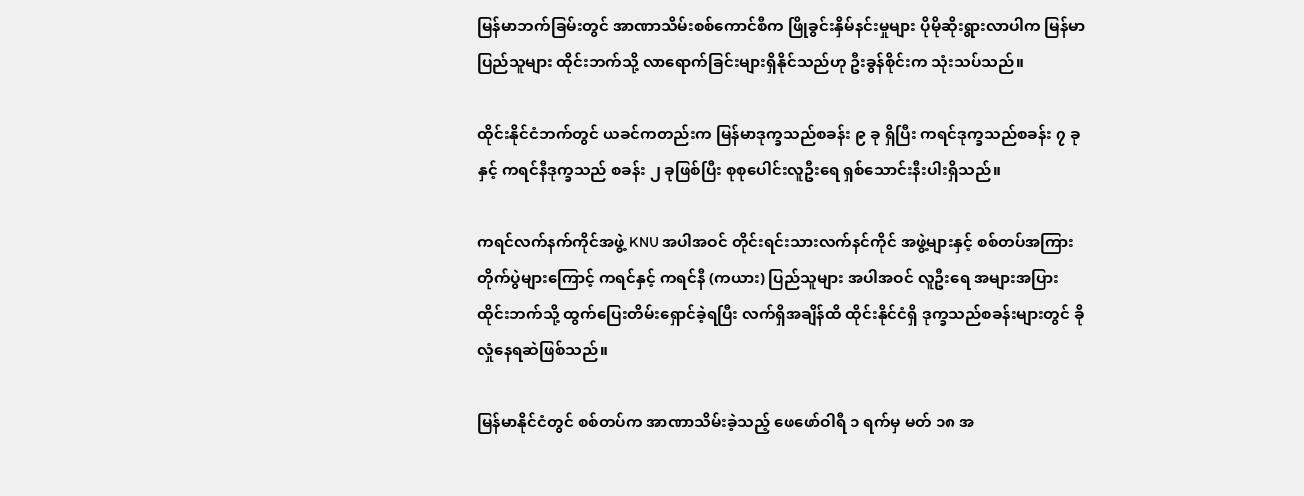မြန်မာဘက်ခြမ်းတွင် အာဏာသိမ်းစစ်ကောင်စီက ဖြိုခွင်းနှိမ်နင်းမှုများ ပိုမိုဆိုးရွားလာပါက မြန်မာ ပြည်သူများ ထိုင်းဘက်သို့ လာရောက်ခြင်းများရှိနိုင်သည်ဟု ဦးခွန်စိုင်းက သုံးသပ်သည်။

ထိုင်းနိုင်ငံဘက်တွင် ယခင်ကတည်းက မြန်မာဒုက္ခသည်စခန်း ၉ ခု ရှိပြီး ကရင်ဒုက္ခသည်စခန်း ၇ ခုနှင့် ကရင်နီဒုက္ခသည် စခန်း ၂ ခုဖြစ်ပြီး စုစုပေါင်းလူဦးရေ ရှစ်သောင်းနီးပါးရှိသည်။

ကရင်လက်နက်ကိုင်အဖွဲ့ KNU အပါအဝင် တိုင်းရင်းသားလက်နင်ကိုင် အဖွဲ့များနှင့် စစ်တပ်အကြား တိုက်ပွဲများကြောင့် ကရင်နှင့် ကရင်နီ (ကယား) ပြည်သူများ အပါအဝင် လူဦးရေ အများအပြား ထိုင်းဘက်သို့ ထွက်ပြေးတိမ်းရှောင်ခဲ့ရပြီး လက်ရှိအချိန်ထိ ထိုင်းနိုင်ငံရှိ ဒုက္ခသည်စခန်းများတွင် ခိုလှုံနေရဆဲဖြစ်သည်။

မြန်မာနိုင်ငံတွင် စစ်တပ်က အာဏာသိမ်းခဲ့သည့် ဖေဖော်ဝါရီ ၁ ရက်မှ မတ် ၁၈ အ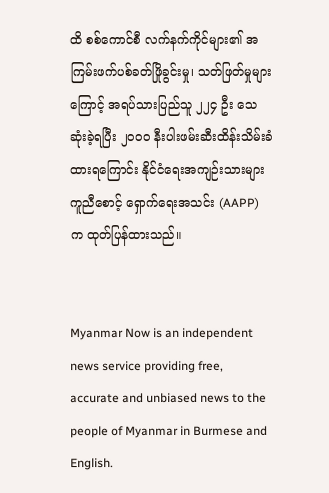ထိ စစ်ကောင်စီ လက်နက်ကိုင်များ၏ အကြမ်းဖက်ပစ်ခတ်ဖြိုခွင်းမှု၊ သတ်ဖြတ်မှုများကြောင့် အရပ်သားပြည်သူ ၂၂၄ ဦး သေဆုံးခဲ့ရပြီး ၂၀၀၀ နီးပါးဖမ်းဆီးထိန်းသိမ်းခံထားရကြောင်း နိုင်ငံရေးအကျဉ်းသားများ ကူညီစောင့် ရှောက်ရေးအသင်း (AAPP) က ထုတ်ပြန်ထားသည်။


Myanmar Now is an independent news service providing free, accurate and unbiased news to the people of Myanmar in Burmese and English.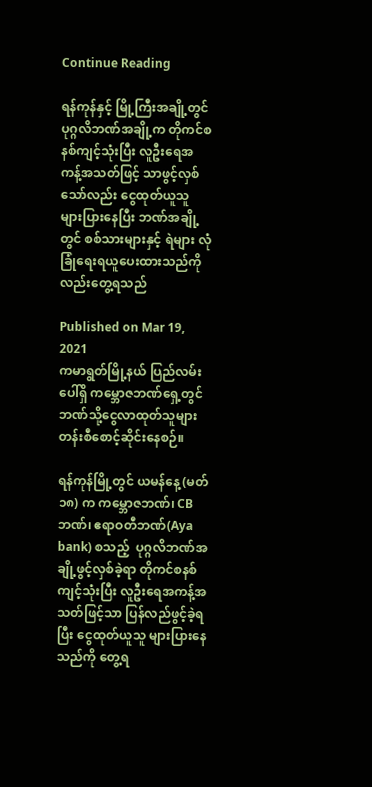Continue Reading

ရန်ကုန်နှင့် မြို့ကြီးအချို့တွင် ပုဂ္ဂလိဘဏ်အချို့က တိုကင်စနစ်ကျင့်သုံးပြီး လူဦးရေအကန့်အသတ်ဖြင့် သာဖွင့်လှစ်သော်လည်း ငွေထုတ်ယူသူ များပြားနေပြီး ဘဏ်အချို့တွင် စစ်သားများနှင့် ရဲများ လုံခြုံရေးရယူပေးထားသည်ကိုလည်းတွေ့ရသည်

Published on Mar 19, 2021
ကမာရွတ်မြို့နယ် ပြည်လမ်းပေါ်ရှိ ကမ္ဘောဇဘဏ်ရှေ့တွင် ဘဏ်သို့ငွေလာထုတ်သူများ တန်းစီစောင့်ဆိုင်းနေစဉ်။

ရန်ကုန်မြို့တွင် ယမန်နေ့ (မတ် ၁၈) က ကမ္ဘောဇဘဏ်၊ CB ဘဏ်၊ ဧရာဝတီဘဏ်(Aya bank) စသည့်  ပုဂ္ဂလိဘဏ်အချို့ဖွင့်လှစ်ခဲ့ရာ တိုကင်စနစ်ကျင့်သုံးပြီး လူဦးရေအကန့်အသတ်ဖြင့်သာ ပြန်လည်ဖွင့်ခဲ့ရပြီး ငွေထုတ်ယူသူ များပြားနေသည်ကို တွေ့ရ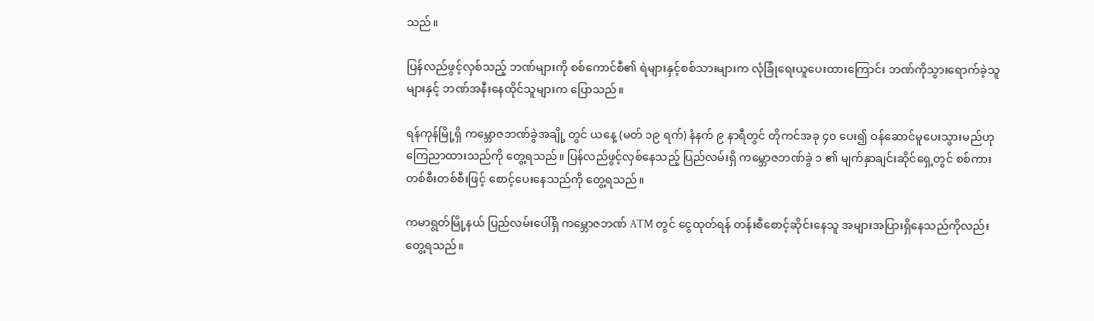သည်။

ပြန်လည်ဖွင့်လှစ်သည့် ဘဏ်များကို စစ်ကောင်စီ၏ ရဲများနှင့်စစ်သားများက လုံခြုံရေးယူပေးထားကြောင်း ဘဏ်ကိုသွားရောက်ခဲ့သူများနှင့် ဘဏ်အနီးနေထိုင်သူများက ပြောသည်။

ရန်ကုန်မြို့ရှိ ကမ္ဘောဇဘဏ်ခွဲအချို့ တွင် ယနေ့ (မတ် ၁၉ ရက်) နံနက် ၉ နာရီတွင် တိုကင်အခု ၄၀ ပေး၍ ဝန်ဆောင်မူပေးသွားမည်ဟုကြေညာထားသည်ကို တွေ့ရသည်။ ပြန်လည်ဖွင့်လှစ်နေသည့် ပြည်လမ်းရှိ ကမ္ဘောဇဘဏ်ခွဲ ၁ ၏ မျက်နှာချင်းဆိုင်ရှေ့တွင် စစ်ကားတစ်စီးတစ်စီးဖြင့် စောင့်ပေးနေသည်ကို တွေ့ရသည်။

ကမာရွတ်မြို့နယ် ပြည်လမ်းပေါ်ရှိ ကမ္ဘောဇဘဏ် ATM တွင် ငွေထုတ်ရန် တန်းစီစောင့်ဆိုင်းနေသူ အများအပြားရှိနေသည်ကိုလည်းတွေ့ရသည်။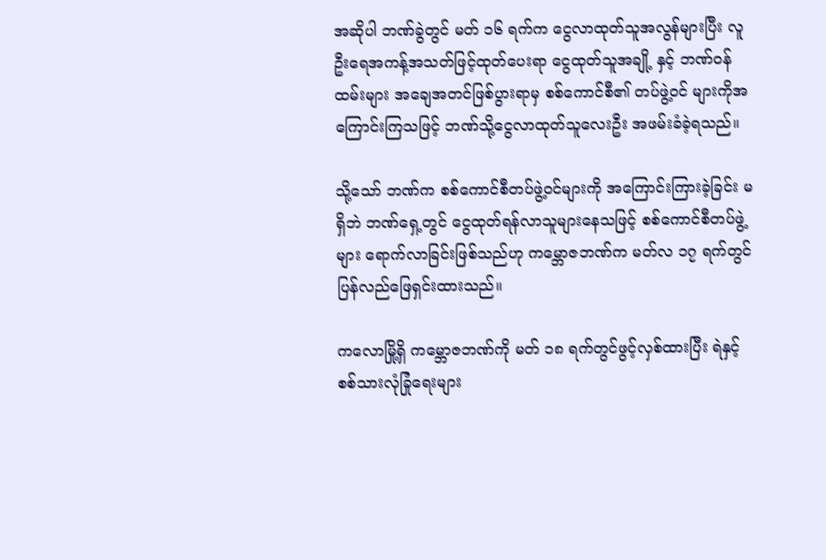အဆိုပါ ဘဏ်ခွဲတွင် မတ် ၁၆ ရက်က ငွေလာထုတ်သူအလွန်များပြီး လူဦးရေအကန့်အသတ်ဖြင့်ထုတ်ပေးရာ ငွေထုတ်သူအချို့ နှင့် ဘဏ်ဝန်ထမ်းများ အချေအတင်ဖြစ်ပွားရာမှ စစ်ကောင်စီ၏ တပ်ဖွဲ့ဝင် များကိုအကြောင်းကြသဖြင့် ဘဏ်သို့ငွေလာထုတ်သူလေးဦး အဖမ်းခံခဲ့ရသည်။

သို့သော် ဘဏ်က စစ်ကောင်စီတပ်ဖွဲ့ဝင်များကို အကြောင်းကြားခဲ့ခြင်း မရှိဘဲ ဘဏ်ရှေ့တွင် ငွေထုတ်ရန်လာသူများနေသဖြင့် စစ်ကောင်စီတပ်ဖွဲ့များ ရောက်လာခြင်းဖြစ်သည်ဟု ကမ္ဘောဇဘဏ်က မတ်လ ၁၇ ရက်တွင် ပြန်လည်ဖြေရှင်းထားသည်။

ကလောမြို့ရှိ ကမ္ဘောဇဘဏ်ကို မတ် ၁၈ ရက်တွင်ဖွင့်လှစ်ထားပြီး ရဲနှင့် စစ်သားလုံခြုံရေးများ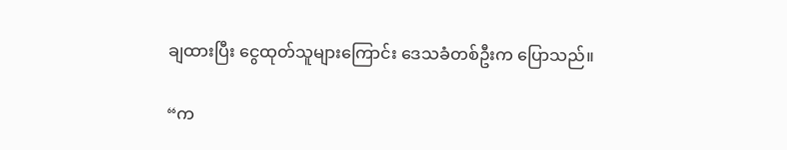ချထားပြီး ငွေထုတ်သူများကြောင်း ဒေသခံတစ်ဦးက ပြောသည်။

“က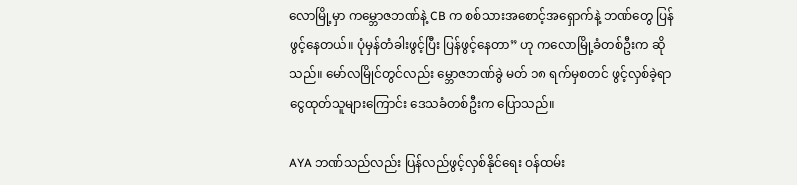လောမြို့မှာ ကမ္ဘောဇဘဏ်နဲ့ CB က စစ်သားအစောင့်အရှောက်နဲ့ ဘဏ်တွေ ပြန်ဖွင့်နေတယ်။ ပုံမှန်တံခါးဖွင့်ပြီး ပြန်ဖွင့်နေတာ” ဟု ကလောမြို့ခံတစ်ဦးက ဆိုသည်။ မော်လမြိုင်တွင်လည်း မ္ဘောဇဘဏ်ခွဲ မတ် ၁၈ ရက်မှစတင် ဖွင့်လှစ်ခဲ့ရာ ငွေထုတ်သူများကြောင်း ဒေသခံတစ်ဦးက ပြောသည်။

AYA ဘဏ်သည်လည်း ပြန်လည်ဖွင့်လှစ်နိုင်ရေး ဝန်ထမ်း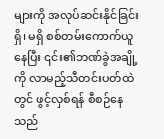များကို အလုပ်ဆင်းနိုင်ခြင်းရှိ၊ မရှိ စစ်တမ်းကောက်ယူနေပြီး ၎င်း၏ဘဏ်ခွဲအချို့ကို လာမည့်သီတင်းပတ်ထဲတွင် ဖွင့်လှစ်ရန် စီစဉ်နေသည်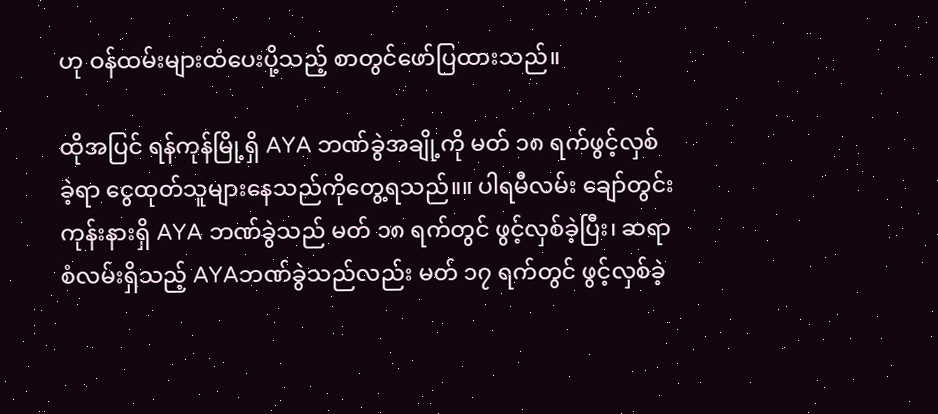ဟု ဝန်ထမ်းများထံပေးပို့သည့် စာတွင်ဖော်ပြထားသည်။

ထိုအပြင် ရန်ကုန်မြို့ရှိ AYA ဘဏ်ခွဲအချို့ကို မတ် ၁၈ ရက်ဖွင့်လှစ်ခဲ့ရာ ငွေထုတ်သူများနေသည်ကိုတွေ့ရသည်။။ ပါရမီလမ်း ချော်တွင်းကုန်းနားရှိ AYA ဘဏ်ခွဲသည် မတ် ၁၈ ရက်တွင် ဖွင့်လှစ်ခဲ့ပြီး၊ ဆရာစံလမ်းရှိသည့် AYAဘဏ်ခွဲသည်လည်း မတ် ၁၇ ရက်တွင် ဖွင့်လှစ်ခဲ့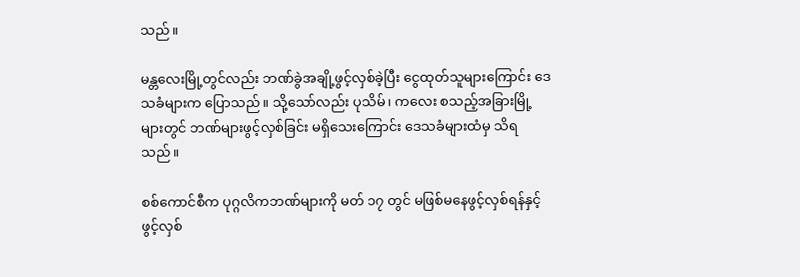သည်။

မန္တလေးမြို့တွင်လည်း ဘဏ်ခွဲအချို့ဖွင့်လှစ်ခဲ့ပြီး ငွေထုတ်သူများကြောင်း ဒေသခံများက ပြောသည်။ သို့သော်လည်း ပုသိမ်၊ ကလေး စသည့်အခြားမြို့များတွင် ဘဏ်များဖွင့်လှစ်ခြင်း မရှိသေးကြောင်း ဒေသခံများထံမှ သိရသည်။

စစ်ကောင်စီက ပုဂ္ဂလိကဘဏ်များကို မတ် ၁၇ တွင် မဖြစ်မနေဖွင့်လှစ်ရန်နှင့် ဖွင့်လှစ်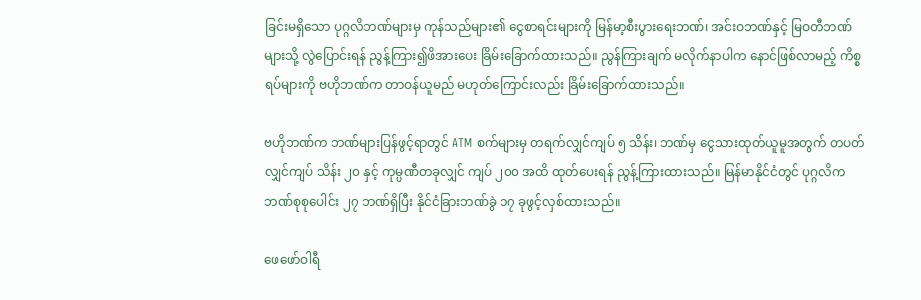ခြင်းမရှိသော ပုဂ္ဂလိဘဏ်များမှ ကုန်သည်များ၏ ငွေစာရင်းများကို မြန်မာ့စီးပွားရေးဘဏ်၊ အင်းဝဘဏ်နှင့် မြဝတီဘဏ်များသို့ လွဲပြောင်းရန် ညွန့်ကြား၍ဖိအားပေး ခြိမ်းခြောက်ထားသည်။ ညွန်ကြားချက် မလိုက်နာပါက နောင်ဖြစ်လာမည့် ကိစ္စရပ်များကို ဗဟိုဘဏ်က တာဝန်ယူမည် မဟုတ်ကြောင်းလည်း ခြိမ်းခြောက်ထားသည်။

ဗဟိုဘဏ်က ဘဏ်များပြန်ဖွင့်ရာတွင် ATM စက်များမှ တရက်လျှင်ကျပ် ၅ သိန်း၊ ဘဏ်မှ ငွေသားထုတ်ယူမူအတွက် တပတ်လျှင်ကျပ် သိန်း ၂၀ နှင့် ကုမ္ပဏီတခုလျှင် ကျပ် ၂၀၀ အထိ ထုတ်ပေးရန် ညွန့်ကြားထားသည်။ မြန်မာနိုင်ငံတွင် ပုဂ္ဂလိက ဘဏ်စုစုပေါင်း ၂၇ ဘဏ်ရှိပြီး နိုင်ငံခြားဘဏ်ခွဲ ၁၇ ခုဖွင့်လှစ်ထားသည်။

ဖေဖော်ဝါရီ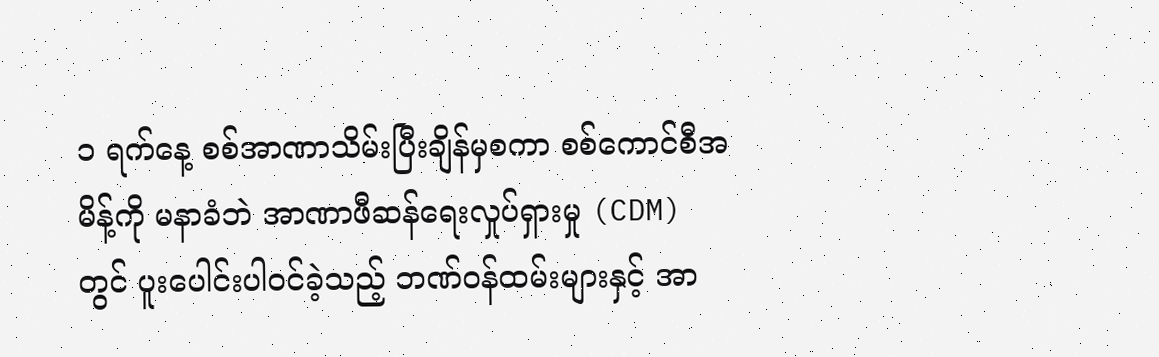၁ ရက်နေ့ စစ်အာဏာသိမ်းပြီးချိန်မှစကာ စစ်ကောင်စီအမိန့်ကို မနာခံဘဲ အာဏာဖီဆန်ရေးလှုပ်ရှားမှု (CDM) တွင် ပူးပေါင်းပါဝင်ခဲ့သည့် ဘဏ်ဝန်ထမ်းများနှင့် အာ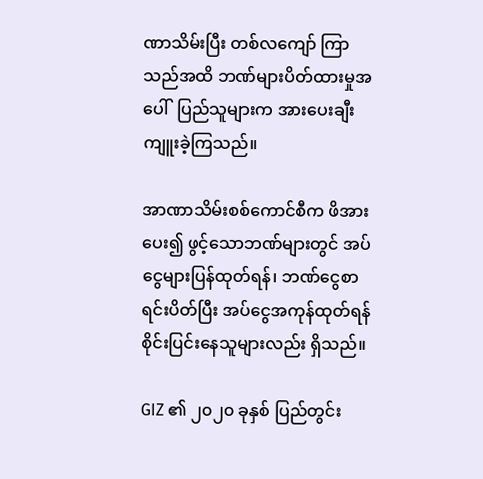ဏာသိမ်းပြီး တစ်လကျော် ကြာသည်အထိ ဘဏ်များပိတ်ထားမှုအပေါ်  ပြည်သူများက အားပေးချီးကျူးခဲ့ကြသည်။

အာဏာသိမ်းစစ်ကောင်စီက ဖိအားပေး၍ ဖွင့်သောဘဏ်များတွင် အပ်ငွေများပြန်ထုတ်ရန်၊ ဘဏ်ငွေစာရင်းပိတ်ပြီး အပ်ငွေအကုန်ထုတ်ရန် စိုင်းပြင်းနေသူများလည်း ရှိသည်။

GIZ ၏ ၂၀၂၀ ခုနှစ် ပြည်တွင်း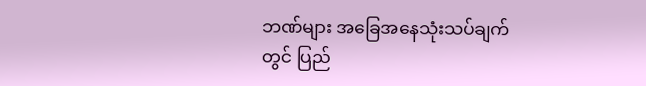ဘဏ်များ အခြေအနေသုံးသပ်ချက်တွင် ပြည်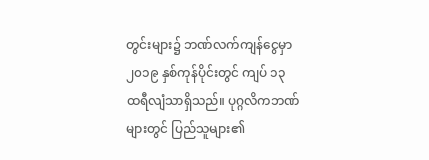တွင်းများ၌ ဘဏ်လက်ကျန်ငွေမှာ ၂၀၁၉ နှစ်ကုန်ပိုင်းတွင် ကျပ် ၁၃ ထရီလျံသာရှိသည်။ ပုဂ္ဂလိကဘဏ်များတွင် ပြည်သူများ၏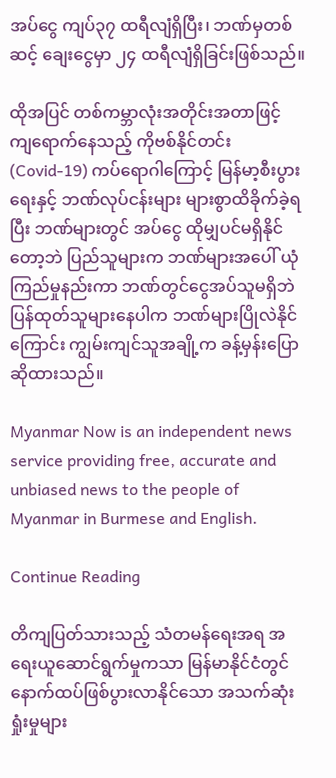အပ်ငွေ ကျပ်၃၇ ထရီလျံရှိပြီး၊ ဘဏ်မှတစ်ဆင့် ချေးငွေမှာ ၂၄ ထရီလျံရှိခြင်းဖြစ်သည်။

ထိုအပြင် တစ်ကမ္ဘာလုံးအတိုင်းအတာဖြင့် ကျရောက်နေသည့် ကိုဗစ်နိုင်တင်း (Covid-19) ကပ်ရောဂါကြောင့် မြန်မာ့စီးပွားရေးနှင့် ဘဏ်လုပ်ငန်းများ များစွာထိခိုက်ခဲ့ရပြီး ဘဏ်များတွင် အပ်ငွေ ထိုမျှပင်မရှိနိုင်တော့ဘဲ ပြည်သူများက ဘဏ်များအပေါ် ယုံကြည်မှုနည်းကာ ဘဏ်တွင်ငွေအပ်သူမရှိဘဲ ပြန်ထုတ်သူများနေပါက ဘဏ်များပြိုလဲနိုင်ကြောင်း ကျွမ်းကျင်သူအချို့က ခန့်မှန်းပြောဆိုထားသည်။

Myanmar Now is an independent news service providing free, accurate and unbiased news to the people of Myanmar in Burmese and English.

Continue Reading

တိကျပြတ်သားသည့် သံတမန်ရေးအရ အရေးယူဆောင်ရွက်မှုကသာ မြန်မာနိုင်ငံတွင် နောက်ထပ်ဖြစ်ပွားလာနိုင်သော အသက်ဆုံးရှုံးမှုများ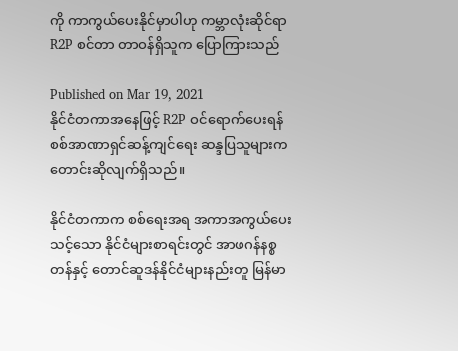ကို ကာကွယ်ပေးနိုင်မှာပါဟု ကမ္ဘာလုံးဆိုင်ရာ R2P စင်တာ တာဝန်ရှိသူက ပြောကြားသည်

Published on Mar 19, 2021
နိုင်ငံတကာအနေဖြင့် R2P ဝင်ရောက်ပေးရန် စစ်အာဏာရှင်ဆန့်ကျင်ရေး ဆန္ဒပြသူများက တောင်းဆိုလျက်ရှိသည်။

နိုင်ငံတကာက စစ်ရေးအရ အကာအကွယ်ပေးသင့်သော နိုင်ငံများစာရင်းတွင် အာဖဂန်နစ္စတန်နှင့် တောင်ဆူဒန်နိုင်ငံများနည်းတူ မြန်မာ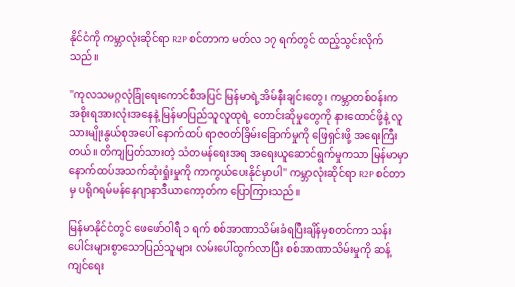နိုင်ငံကို ကမ္ဘာလုံးဆိုင်ရာ R2P စင်တာက မတ်လ ၁၇ ရက်တွင် ထည့်သွင်းလိုက်သည်။

''ကုလသမဂ္ဂလုံခြုံရေးကောင်စီအပြင် မြန်မာရဲ့အိမ်နီးချင်းတွေ၊ ကမ္ဘာတစ်ဝန်းက အစိုးရအားလုံးအနေနဲ့ မြန်မာပြည်သူလူထုရဲ့ တောင်းဆိုမှုတွေကို နားထောင်ဖို့နဲ့ လူသားမျိုးနွယ်စုအပေါ် နောက်ထပ် ရာဇဝတ်ခြိမ်းခြောက်မှုကို ဖြေရှင်းဖို့ အရေးကြီးတယ်။ တိကျပြတ်သားတဲ့ သံတမန်ရေးအရ အရေးယူဆောင်ရွက်မှုကသာ မြန်မာမှာ နောက်ထပ်အသက်ဆုံးရှုံးမှုကို ကာကွယ်ပေးနိုင်မှာပါ'' ကမ္ဘာလုံးဆိုင်ရာ R2P စင်တာမှ ပရိုဂရမ်မန်နေဂျာနာဒီယာကော့တ်က ပြောကြားသည်။

မြန်မာနိုင်ငံတွင် ဖေဖော်ဝါရီ ၁ ရက် စစ်အာဏာသိမ်းခံရပြီးချိန်မှစတင်ကာ သန်းပေါင်းများစွာသောပြည်သူများ လမ်းပေါ်ထွက်လာပြီး စစ်အာဏာသိမ်းမှုကို ဆန့်ကျင်ရေး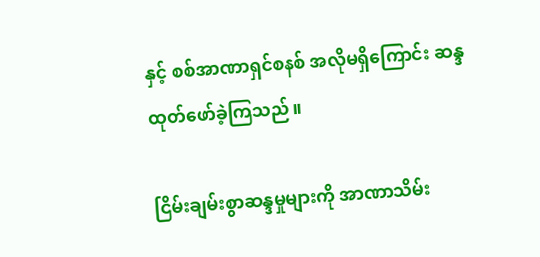နှင့် စစ်အာဏာရှင်စနစ် အလိုမရှိကြောင်း ဆန္ဒထုတ်ဖော်ခဲ့ကြသည်။

ငြိမ်းချမ်းစွာဆန္ဒမှုများကို အာဏာသိမ်း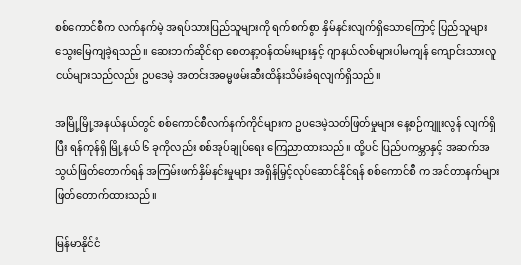စစ်ကောင်စီက လက်နက်မဲ့ အရပ်သားပြည်သူများကို ရက်စက်စွာ နှိမ်နင်းလျက်ရှိသောကြောင့် ပြည်သူများ သွေးမြေကျခဲ့ရသည်။ ဆေးဘက်ဆိုင်ရာ စေတနာ့ဝန်ထမ်းများနှင့် ဂျာနယ်လစ်များပါမကျန် ကျောင်းသားလူငယ်များသည်လည်း ဥပဒေမဲ့ အတင်းအဓမ္မဖမ်းဆီးထိန်းသိမ်းခံရလျက်ရှိသည်။

အမြို့မြို့အနယ်နယ်တွင် စစ်ကောင်စီလက်နက်ကိုင်များက ဥပဒေမဲ့သတ်ဖြတ်မှုများ နေ့စဉ်ကျူးလွန် လျက်ရှိပြီး ရန်ကုန်ရှိ မြို့နယ် ၆ ခုကိုလည်း စစ်အုပ်ချုပ်ရေး ကြေညာထားသည်။ ထို့ပင် ပြည်ပကမ္ဘာနှင့် အဆက်အသွယ်ဖြတ်တောက်ရန် အကြမ်းဖက်နှိမ်နင်းမှုများ အရှိန်မြှင့်လုပ်ဆောင်နိုင်ရန် စစ်ကောင်စီ က အင်တာနက်များ ဖြတ်တောက်ထားသည်။

မြန်မာနိုင်ငံ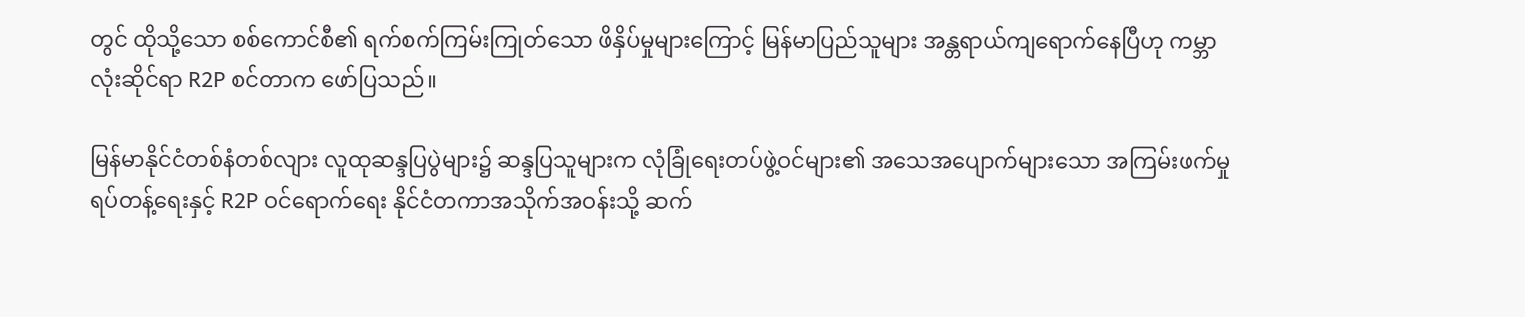တွင် ထိုသို့သော စစ်ကောင်စီ၏ ရက်စက်ကြမ်းကြုတ်သော ဖိနှိပ်မှုများကြောင့် မြန်မာပြည်သူများ အန္တရာယ်ကျရောက်နေပြီဟု ကမ္ဘာလုံးဆိုင်ရာ R2P စင်တာက ဖော်ပြသည်။

မြန်မာနိုင်ငံတစ်နံတစ်လျား လူထုဆန္ဒပြပွဲများ၌ ဆန္ဒပြသူများက လုံခြုံရေးတပ်ဖွဲ့ဝင်များ၏ အသေအပျောက်များသော အကြမ်းဖက်မှုရပ်တန့်ရေးနှင့် R2P ဝင်ရောက်ရေး နိုင်ငံတကာအသိုက်အဝန်းသို့ ဆက်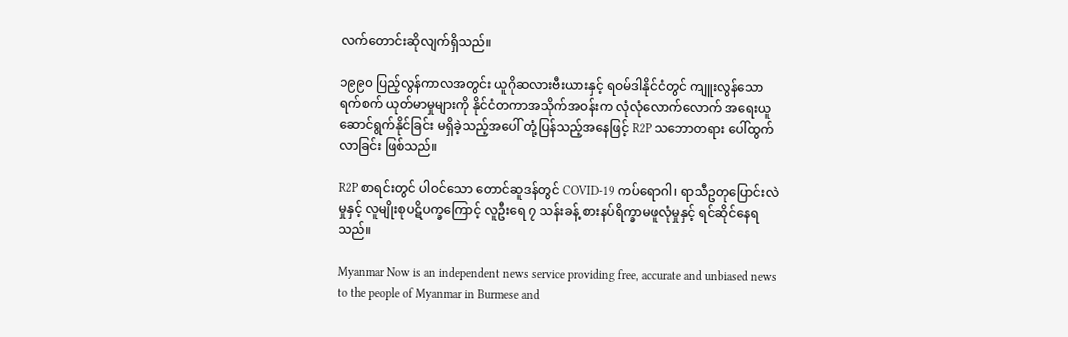လက်တောင်းဆိုလျက်ရှိသည်။

၁၉၉၀ ပြည့်လွန်ကာလအတွင်း ယူဂိုဆလားဗီးယားနှင့် ရဝမ်ဒါနိုင်ငံတွင် ကျူးလွန်သော ရက်စက် ယုတ်မာမှုများကို နိုင်ငံတကာအသိုက်အဝန်းက လုံလုံလောက်လောက် အရေးယူ ဆောင်ရွက်နိုင်ခြင်း မရှိခဲ့သည့်အပေါ် တုံ့ပြန်သည့်အနေဖြင့် R2P သဘောတရား ပေါ်ထွက်လာခြင်း ဖြစ်သည်။

R2P စာရင်းတွင် ပါဝင်သော တောင်ဆူဒန်တွင် COVID-19 ကပ်ရောဂါ၊ ရာသီဥတုပြောင်းလဲမှုနှင့် လူမျိုးစုပဋိပက္ခကြောင့် လူဦးရေ ၇ သန်းခန့် စားနပ်ရိက္ခာမဖူလုံမှုနှင့် ရင်ဆိုင်နေရသည်။

Myanmar Now is an independent news service providing free, accurate and unbiased news to the people of Myanmar in Burmese and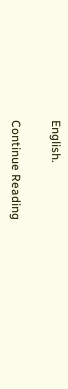English.

Continue Reading